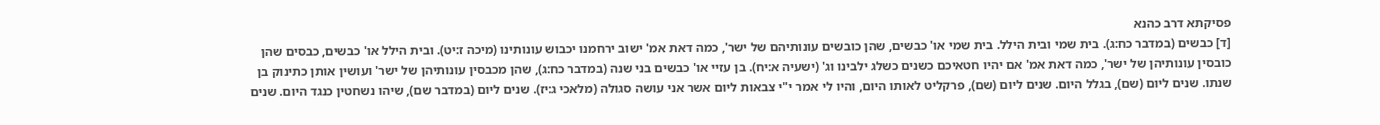פסיקתא דרב כהנא
[ד] כבשים (במדבר כח:ג). בית שמי ובית הילל. בית שמי או' כבשים, שהן כובשים עונותיהם של ישר', כמה דאת אמ' ישוב ירחמנו יכבוש עונותינו (מיכה ז:יט). ובית הילל או' כבשים, כבסים שהן כובסין עונותיהן של ישר', כמה דאת אמ' אם יהיו חטאיכם כשנים כשלג ילבינו וג' (ישעיה א:יח). בן עזיי או' כבשים בני שנה (במדבר כח:ג), שהן מכבסין עונותיהן של ישר' ועושין אותן כתינוק בן שנתו. שנים ליום (שם), בגלל היום. שנים ליום (שם), פרקליט לאותו היום, והיו לי אמר י"י צבאות ליום אשר אני עושה סגולה (מלאכי ג:יז). שנים ליום (במדבר שם), שיהו נשחטין כנגד היום. שנים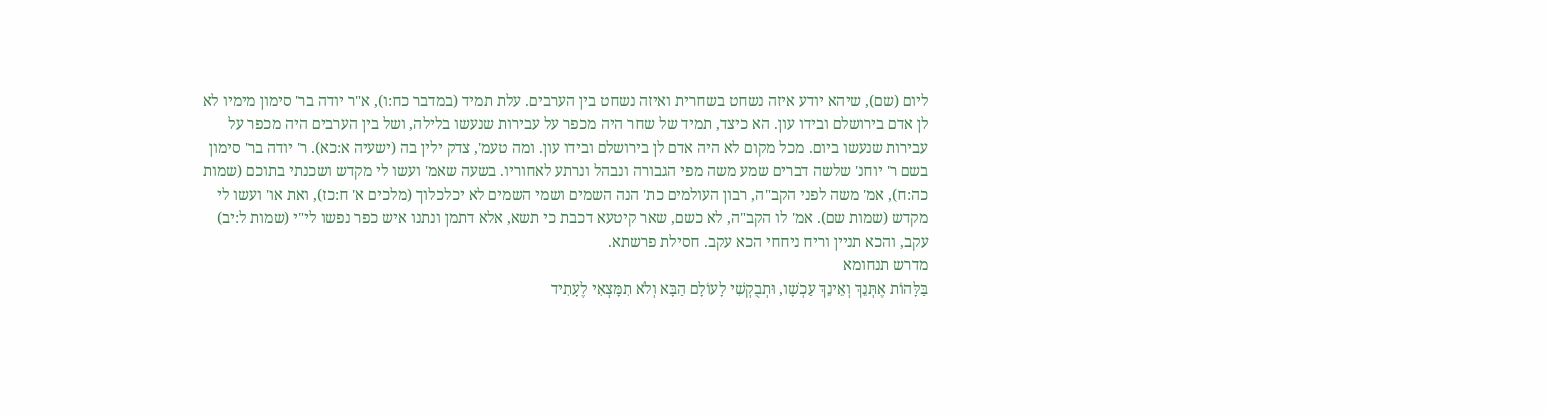ליום (שם), שיהא יודע איזה נשחט בשחרית ואיזה נשחט בין הערבים. עלת תמיד (במדבר כח:ו), א"ר יודה בר' סימון מימיו לא לן אדם בירושלם ובידו עון. הא כיצד, תמיד של שחר היה מכפר על עבירות שנעשו בלילה, ושל בין הערבים היה מכפר על עבירות שנעשו ביום. מכל מקום לא היה אדם לן בירושלם ובידו עון. ומה טעמ', צדק ילין בה (ישעיה א:כא). ר' יודה בר' סימון בשם ר' יוחנ' שלשה דברים שמע משה מפי הגבורה ונבהל ונרתע לאחוריו. בשעה שאמ' ועשו לי מקדש ושכנתי בתוכם (שמות כה:ח), אמ' משה לפני הקב"ה, רבון העולמים כת' הנה השמים ושמי השמים לא יכלכלוך (מלכים א' ח:כז), ואת או' ועשו לי מקדש (שמות שם). אמ' לו הקב"ה, לא כשם, שאר קיטעא דכבת כי תשא, אלא דתמן ונתנו איש כפר נפשו לי"י (שמות ל:יב) עקב, והכא תניין וריח ניחחי הכא עקב. חסילת פרשתא.
מדרש תנחומא
בַּלָּהוֹת אֶתְּנֵךְ וְאֵינֵךְ עַכְשָׁו, וּתְבֻקְשִׁי לָעוֹלָם הַבָּא וְלֹא תִמָּצְאִי לֶעָתִיד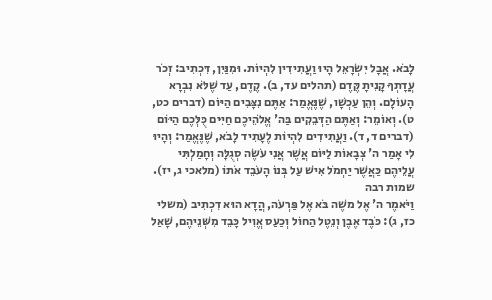לָבֹא. אֲבָל יִשְׂרָאֵל הָיוּ וַעֲתִידִין לִהְיוֹת. וּמִנַּיִן, דִּכְתִיב: זְכֹר עֲדָתְךָ קָנִיתָ קֶּדֶם (תהלים עד, ב). קֶדֶם, עַד שֶׁלֹּא נִבְרָא הָעוֹלָם. וְהֵן עַכְשָׁו, שֶׁנֶּאֱמַר: אַתֶּם נִצָּבִים הַיּוֹם (דברים כט, ט). וְאוֹמֵר: וְאַתֶּם הַדְּבֵקִים בַּה' אֱלֹהֵיכֶם חַיִּים כֻּלְּכֶם הַיּוֹם (דברים ד, ד). וַעֲתִידִים לִהְיוֹת לֶעָתִיד לָבֹא, שֶׁנֶּאֱמַר: וְהָיוּ לִי אָמַר ה' צְבָאוֹת לַיּוֹם אֲשֶׁר אֲנִי עֹשֶׂה סְגֻלָּה וְחָמַלְתִּי עֲלֵיהֶם כַּאֲשֶׁר יַחְמֹל אִישׁ עַל בְּנוֹ הָעֹבֵד אֹתוֹ (מלאכי ג, יז).
שמות רבה
וַיֹּאמֶר ה' אֶל משֶׁה בֹּא אֶל פַּרְעֹה, הֲדָא הוּא דִכְתִיב (משלי כז, ג): כֹּבֶד אֶבֶן וְנֵטֶל הַחוֹל וְכַעַס אֱוִיל כָּבֵד מִשְּׁנֵיהֶם, שָׁאַל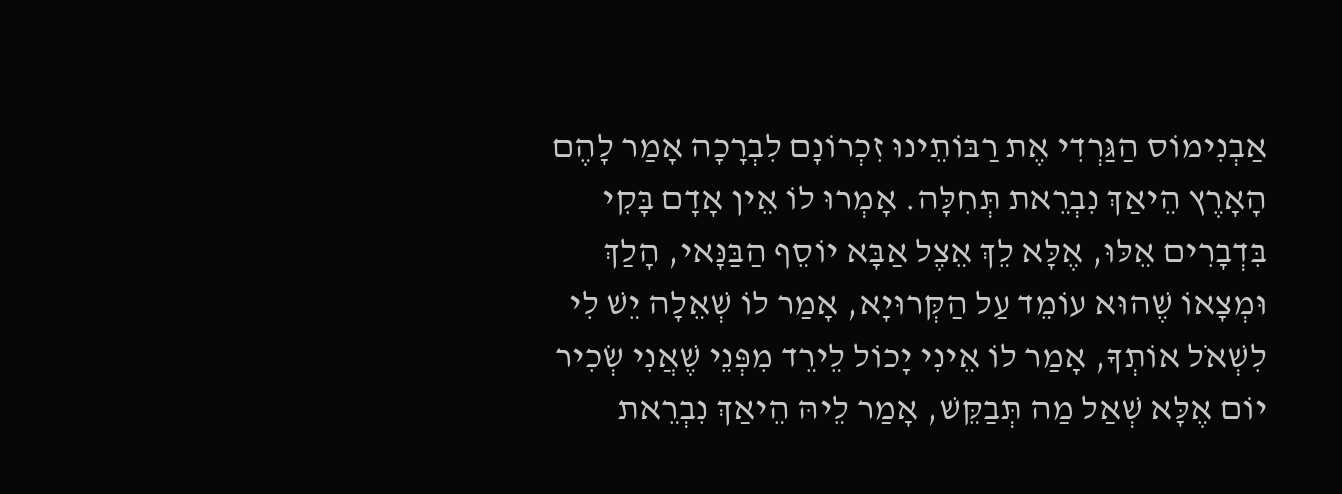אַבְנִימוֹס הַגַּרְדִי אֶת רַבּוֹתֵינוּ זִכְרוֹנָם לִבְרָכָה אָמַר לָהֶם הָאָרֶץ הֵיאַךְ נִבְרֵאת תְּחִלָּה. אָמְרוּ לוֹ אֵין אָדָם בָּקִי בִּדְבָרִים אֵלּוּ, אֶלָּא לֵךְ אֵצֶל אַבָּא יוֹסֵף הַבַּנָּאי, הָלַךְ וּמְצָאוֹ שֶׁהוּא עוֹמֵד עַל הַקְּרוּיָא, אָמַר לוֹ שְׁאֵלָה יֵשׁ לִי לִשְׁאֹל אוֹתְךָ, אָמַר לוֹ אֵינִי יָכוֹל לֵירֵד מִפְּנֵי שֶׁאֲנִי שְׂכִיר יוֹם אֶלָּא שְׁאַל מַה תְּבַקֵּשׁ, אָמַר לֵיהּ הֵיאַךְ נִבְרֵאת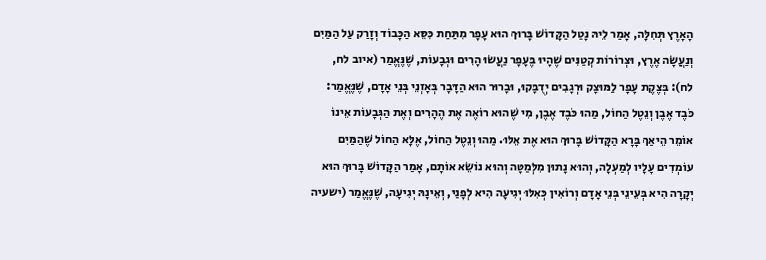הָאָרֶץ תְּחִלָּה, אָמַר לֵיהּ נָטַל הַקָּדוֹשׁ בָּרוּךְ הוּא עָפָר מִתַּחַת כִּסֵּא הַכָּבוֹד וְזָרַק עַל הַמַּיִם וְנַעֲשָׂה אֶרֶץ, וּצְרוֹרוֹת קְטַנִּים שֶׁהָיוּ בֶּעָפָר נַעֲשׂוּ הָרִים וּגְבָעוֹת, שֶׁנֶּאֱמַר (איוב לח, לח): בְּצֶקֶת עָפָר לַמּוּצָק וּרְגָבִים יְדֻבָּקוּ, וּבָרוּר הוּא הַדָּבָר בְּאָזְנֵי בְּנֵי אָדָם, שֶׁנֶּאֱמַר: כֹּבֶד אֶבֶן וְנֵטֶל הַחוֹל, מַהוּ כֹּבֶד אֶבֶן, מִי שֶׁהוּא רוֹאֶה אֶת הֶהָרִים וְאֶת הַגְּבָעוֹת אֵינוֹ אוֹמֵר הֵיאַךְ בָּרָא הַקָּדוֹשׁ בָּרוּךְ הוּא אֶת אֵלּוּ. מַהוּ וְנֵטֶל הַחוֹל, אֶלָּא הַחוֹל שֶׁהַמַּיִם עוֹמְדִים עָלָיו לְמַעְלָה, וְהוּא נָתוּן מִלְּמַטָּה וְהוּא נוֹשֵׂא אוֹתָם, אָמַר הַקָּדוֹשׁ בָּרוּךְ הוּא יְקָרָה הִיא בְּעֵינֵי בְּנֵי אָדָם וְרוֹאִין כְּאִלּוּ יְגִיעָה הִיא לְפָנַי, וְאֵינָהּ יְגִיעָה, שֶׁנֶּאֱמַר (ישעיה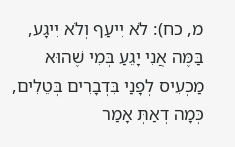מ, כח): לֹא יִיעַף וְלֹא יִיגָע, בַּמֶּה אֲנִי יָגֵעַ בְּמִי שֶׁהוּא מַכְעִיס לְפָנַי בִּדְבָרִים בְּטֵלִים, כְּמָה דְאַתְּ אָמַר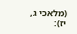(מלאכי ג, יז):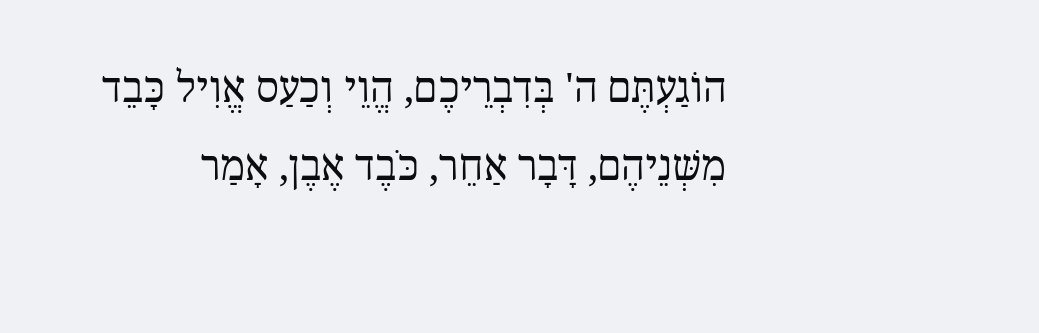הוֹגַעְתֶּם ה' בְּדִבְרֵיכֶם, הֱוֵי וְכַעַס אֱוִיל כָּבֵד מִשְּׁנֵיהֶם, דָּבָר אַחֵר, כֹּבֶד אֶבֶן, אָמַר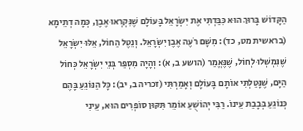הַקָּדוֹשׁ בָּרוּךְ הוּא כִּבַּדְתִּי אֶת יִשְׂרָאֵל בָּעוֹלָם שֶׁנִּקְרְאוּ אֶבֶן, כְּמָה דְתֵימָא (בראשית מט, כד): מִשָּׁם רֹעֶה אֶבֶן יִשְׂרָאֵל. וְנֵטֶל הַחוֹל, אֵלּוּ יִשְׂרָאֵל שֶׁנִּמְשְׁלוּ לְחוֹל, שֶׁנֶּאֱמַר (הושע ב, א): וְהָיָה מִסְפַּר בְּנֵי יִשְׂרָאֵל כְּחוֹל הַיָּם, שֶׁנָּטַלְתִּי אוֹתָם בָּעוֹלָם וְאָמַרְתִּי (זכריה ב, יב): כָּל הַנּוֹגֵעַ בָּהֶם כְּנוֹגֵעַ בְּבָבַת עֵינוֹ. רַבִּי יְהוֹשֻׁעַ אוֹמֵר תִּקּוּן סוֹפְרִים הוּא, עֵינִי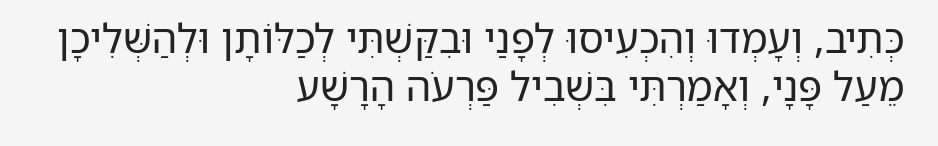כְּתִיב, וְעָמְדוּ וְהִכְעִיסוּ לְפָנַי וּבִקַּשְׁתִּי לְכַלּוֹתָן וּלְהַשְּׁלִיכָן מֵעַל פָּנָי, וְאָמַרְתִּי בִּשְׁבִיל פַּרְעֹה הָרָשָׁע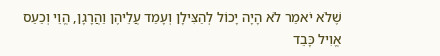שֶׁלֹא יֹאמַר לֹא הָיָה יָכוֹל לְהַצִּילָן וְעָמַד עֲלֵיהֶן וַהֲרָגָן, הֱוֵי וְכַעַס אֱוִיל כָּבֵד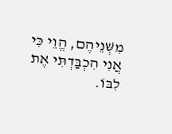מִשְּׁנֵיהֶם, הֱוֵי כִּי אֲנִי הִכְבַּדְתִּי אֶת לִבּוֹ.